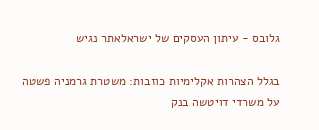גלובס - עיתון העסקים של ישראלאתר נגיש

בגלל הצהרות אקלימיות כוזבות: משטרת גרמניה פשטה על משרדי דויטשה בנק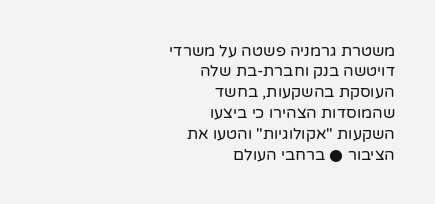משטרת גרמניה פשטה על משרדי דויטשה בנק וחברת-בת שלה העוסקת בהשקעות, בחשד שהמוסדות הצהירו כי ביצעו השקעות "אקולוגיות" והטעו את הציבור ● ברחבי העולם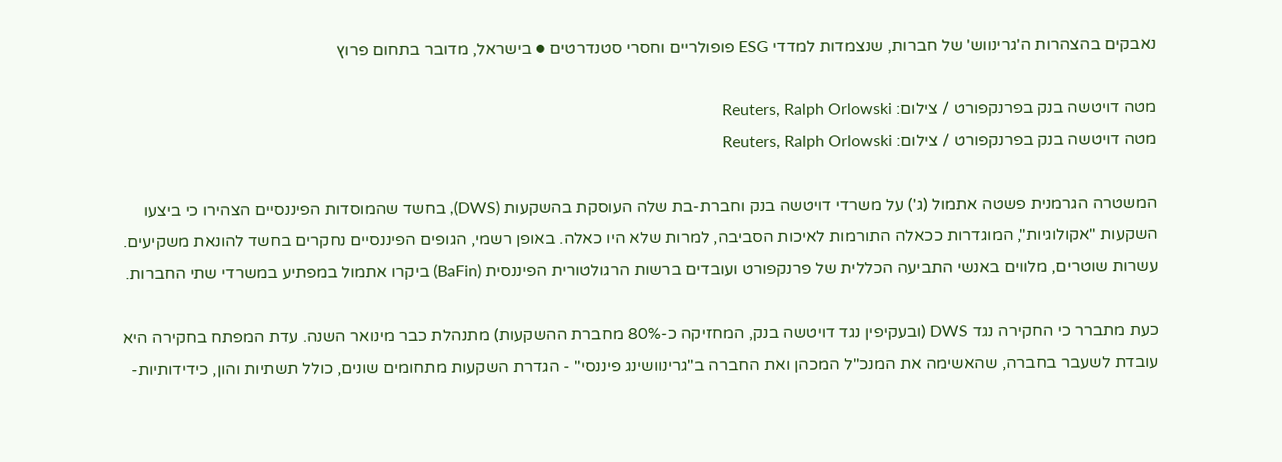נאבקים בהצהרות ה'גרינווש' של חברות, שנצמדות למדדי ESG פופולריים וחסרי סטנדרטים ● בישראל, מדובר בתחום פרוץ

מטה דויטשה בנק בפרנקפורט / צילום: Reuters, Ralph Orlowski
מטה דויטשה בנק בפרנקפורט / צילום: Reuters, Ralph Orlowski

המשטרה הגרמנית פשטה אתמול (ג') על משרדי דויטשה בנק וחברת-בת שלה העוסקת בהשקעות (DWS), בחשד שהמוסדות הפיננסיים הצהירו כי ביצעו השקעות "אקולוגיות", המוגדרות ככאלה התורמות לאיכות הסביבה, למרות שלא היו כאלה. באופן רשמי, הגופים הפיננסיים נחקרים בחשד להונאת משקיעים. עשרות שוטרים, מלווים באנשי התביעה הכללית של פרנקפורט ועובדים ברשות הרגולטורית הפיננסית (BaFin) ביקרו אתמול במפתיע במשרדי שתי החברות.

כעת מתברר כי החקירה נגד DWS (ובעקיפין נגד דויטשה בנק, המחזיקה כ-80% מחברת ההשקעות) מתנהלת כבר מינואר השנה. עדת המפתח בחקירה היא עובדת לשעבר בחברה, שהאשימה את המנכ"ל המכהן ואת החברה ב"גרינוושינג פיננסי" - הגדרת השקעות מתחומים שונים, כולל תשתיות והון, כידידותיות-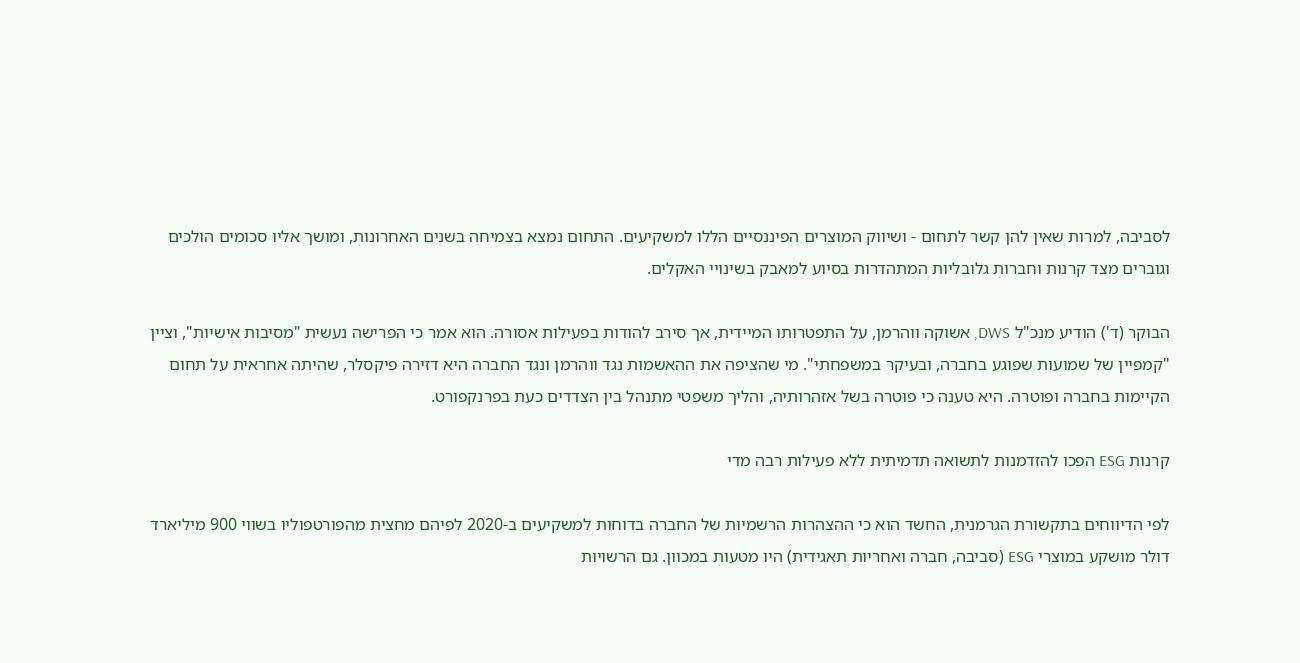לסביבה, למרות שאין להן קשר לתחום - ושיווק המוצרים הפיננסיים הללו למשקיעים. התחום נמצא בצמיחה בשנים האחרונות, ומושך אליו סכומים הולכים וגוברים מצד קרנות וחברות גלובליות המתהדרות בסיוע למאבק בשינויי האקלים.

הבוקר (ד') הודיע מנכ"ל DWS, אשוקה ווהרמן, על התפטרותו המיידית, אך סירב להודות בפעילות אסורה. הוא אמר כי הפרישה נעשית "מסיבות אישיות", וציין "קמפיין של שמועות שפוגע בחברה, ובעיקר במשפחתי". מי שהציפה את ההאשמות נגד ווהרמן ונגד החברה היא דזירה פיקסלר, שהיתה אחראית על תחום הקיימות בחברה ופוטרה. היא טענה כי פוטרה בשל אזהרותיה, והליך משפטי מתנהל בין הצדדים כעת בפרנקפורט.

קרנות ESG הפכו להזדמנות לתשואה תדמיתית ללא פעילות רבה מדי

לפי הדיווחים בתקשורת הגרמנית, החשד הוא כי ההצהרות הרשמיות של החברה בדוחות למשקיעים ב-2020 לפיהם מחצית מהפורטפוליו בשווי 900 מיליארד דולר מושקע במוצרי ESG (סביבה, חברה ואחריות תאגידית) היו מטעות במכוון. גם הרשויות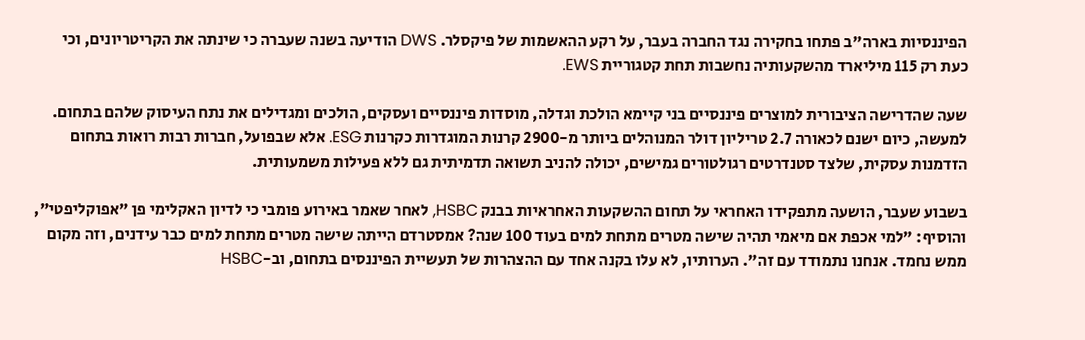הפיננסיות בארה"ב פתחו בחקירה נגד החברה בעבר, על רקע ההאשמות של פיקסלר. DWS הודיעה בשנה שעברה כי שינתה את הקריטריונים, וכי כעת רק 115 מיליארד מהשקעותיה נחשבות תחת קטגוריית EWS.

שעה שהדרישה הציבורית למוצרים פיננסיים בני קיימא הולכת וגדלה, מוסדות פיננסיים ועסקים, הולכים ומגדילים את נתח העיסוק שלהם בתחום. למעשה, כיום ישנם לכאורה 2.7 טריליון דולר המנוהלים ביותר מ-2900 קרנות המוגדרות כקרנות ESG. אלא שבפועל, חברות רבות רואות בתחום הזדמנות עסקית, שלצד סטנדרטים רגולטורים גמישים, יכולה להניב תשואה תדמיתית גם ללא פעילות משמעותית.

בשבוע שעבר, הושעה מתפקידו האחראי על תחום ההשקעות האחראיות בבנק HSBC, לאחר שאמר באירוע פומבי כי לדיון האקלימי פן "אפוקליפטי", והוסיף: "למי אכפת אם מיאמי תהיה שישה מטרים מתחת למים בעוד 100 שנה? אמסטרדם הייתה שישה מטרים מתחת למים כבר עידנים, וזה מקום ממש נחמד. אנחנו נתמודד עם זה". הערותיו, לא עלו בקנה אחד עם ההצהרות של תעשיית הפיננסים בתחום, וב-HSBC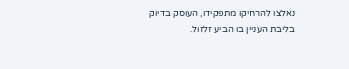נאלצו להרחיקו מתפקידו, העוסק בדיוק בליבת העניין בו הביע זלזול.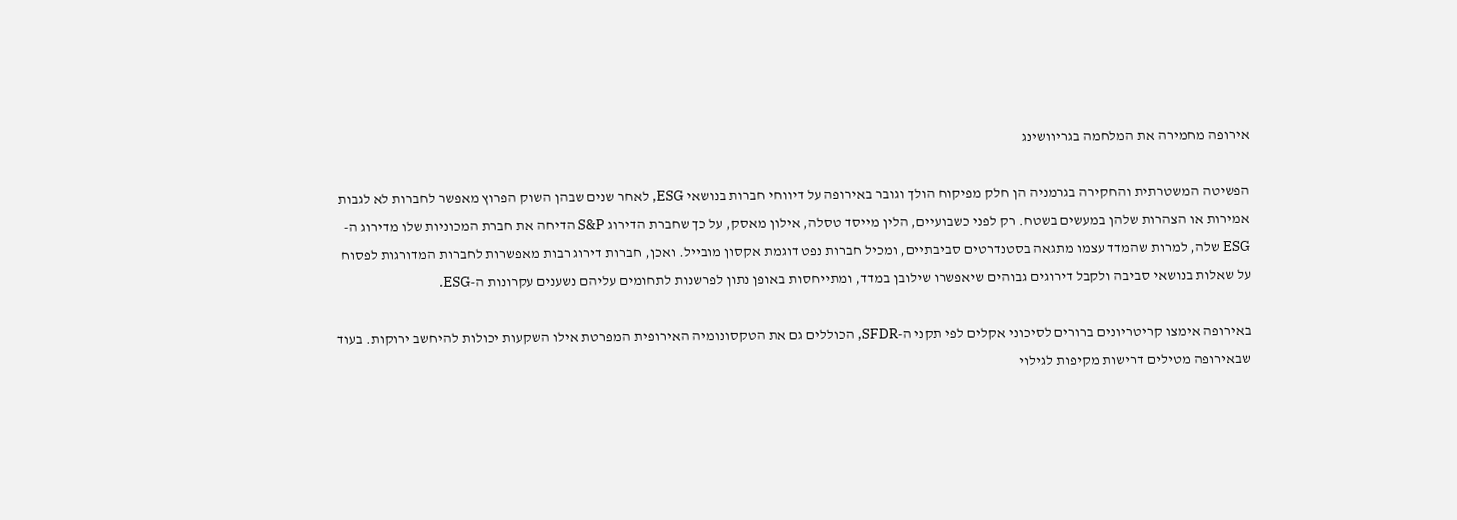אירופה מחמירה את המלחמה בגריוושינג

הפשיטה המשטרתית והחקירה בגרמניה הן חלק מפיקוח הולך וגובר באירופה על דיווחי חברות בנושאי ESG, לאחר שנים שבהן השוק הפרוץ מאפשר לחברות לא לגבות אמירות או הצהרות שלהן במעשים בשטח. רק לפני כשבועיים, הלין מייסד טסלה, אילון מאסק, על כך שחברת הדירוג S&P הדיחה את חברת המכוניות שלו מדירוג ה-ESG שלה, למרות שהמדד עצמו מתגאה בסטנדרטים סביבתיים, ומכיל חברות נפט דוגמת אקסון מובייל. ואכן, חברות דירוג רבות מאפשרות לחברות המדורגות לפסוח על שאלות בנושאי סביבה ולקבל דירוגים גבוהים שיאפשרו שילובן במדד, ומתייחסות באופן נתון לפרשנות לתחומים עליהם נשענים עקרונות ה-ESG.

באירופה אימצו קריטריונים ברורים לסיכוני אקלים לפי תקני ה-SFDR, הכוללים גם את הטקסונומיה האירופית המפרטת אילו השקעות יכולות להיחשב ירוקות. בעוד שבאירופה מטילים דרישות מקיפות לגילוי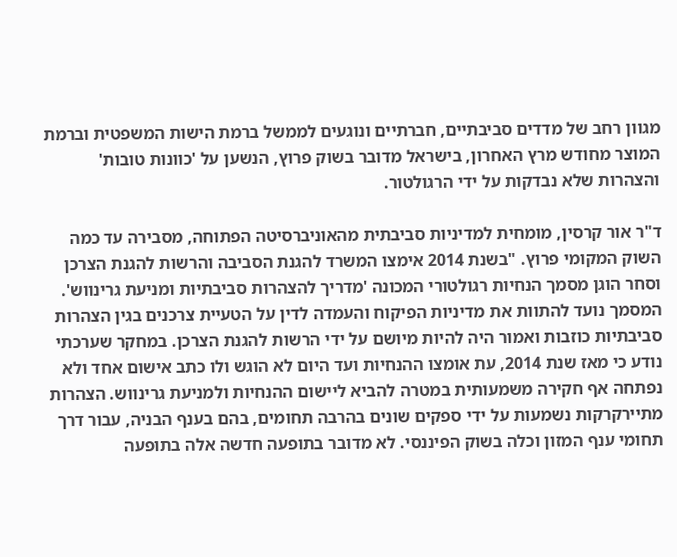מגוון רחב של מדדים סביבתיים, חברתיים ונוגעים לממשל ברמת הישות המשפטית וברמת המוצר מחודש מרץ האחרון, בישראל מדובר בשוק פרוץ, הנשען על 'כוונות טובות' והצהרות שלא נבדקות על ידי הרגולטור.

ד"ר אור קרסין, מומחית למדיניות סביבתית מהאוניברסיטה הפתוחה, מסבירה עד כמה השוק המקומי פרוץ. "בשנת 2014 אימצו המשרד להגנת הסביבה והרשות להגנת הצרכן וסחר הוגן מסמך הנחיות רגולטורי המכונה 'מדריך להצהרות סביבתיות ומניעת גרינווש'. המסמך נועד להתוות את מדיניות הפיקוח והעמדה לדין על הטעיית צרכנים בגין הצהרות סביבתיות כוזבות ואמור היה להיות מיושם על ידי הרשות להגנת הצרכן. במחקר שערכתי נודע כי מאז שנת 2014, עת אומצו ההנחיות ועד היום לא הוגש ולו כתב אישום אחד ולא נפתחה אף חקירה משמעותית במטרה להביא ליישום ההנחיות ולמניעת גרינווש. הצהרות מתיירקרקות נשמעות על ידי ספקים שונים בהרבה תחומים, בהם בענף הבניה, עבור דרך תחומי ענף המזון וכלה בשוק הפיננסי. לא מדובר בתופעה חדשה אלה בתופעה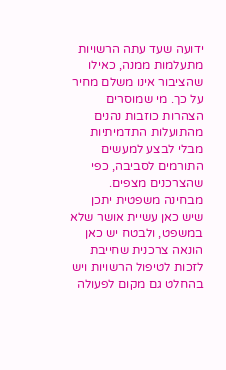ידועה שעד עתה הרשויות מתעלמות ממנה, כאילו שהציבור אינו משלם מחיר על כך. מי שמוסרים הצהרות כוזבות נהנים מהתועלות התדמיתיות מבלי לבצע למעשים התורמים לסביבה, כפי שהצרכנים מצפים. מבחינה משפטית יתכן שיש כאן עשיית אושר שלא במשפט, ולבטח יש כאן הונאה צרכנית שחייבת לזכות לטיפול הרשויות ויש בהחלט גם מקום לפעולה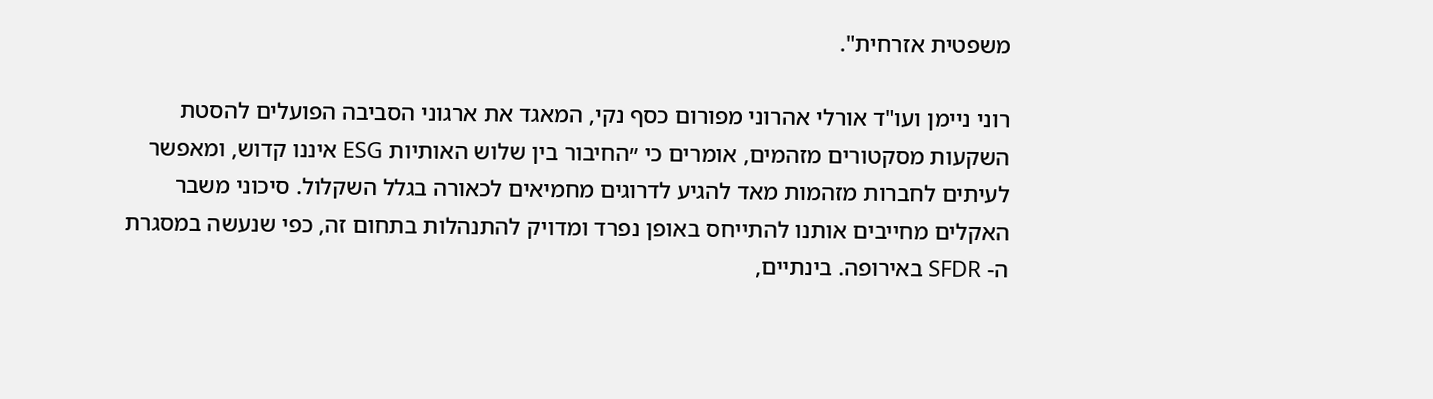משפטית אזרחית".

רוני ניימן ועו"ד אורלי אהרוני מפורום כסף נקי, המאגד את ארגוני הסביבה הפועלים להסטת השקעות מסקטורים מזהמים, אומרים כי ״החיבור בין שלוש האותיות ESG איננו קדוש, ומאפשר לעיתים לחברות מזהמות מאד להגיע לדרוגים מחמיאים לכאורה בגלל השקלול. סיכוני משבר האקלים מחייבים אותנו להתייחס באופן נפרד ומדויק להתנהלות בתחום זה, כפי שנעשה במסגרת ה- SFDR באירופה. בינתיים,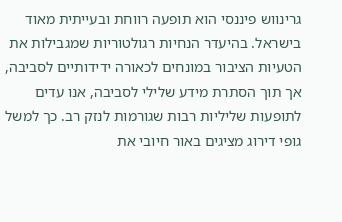גרינווש פיננסי הוא תופעה רווחת ובעייתית מאוד בישראל. בהיעדר הנחיות רגולטוריות שמגבילות את הטעיות הציבור במונחים לכאורה ידידותיים לסביבה, אך תוך הסתרת מידע שלילי לסביבה, אנו עדים לתופעות שליליות רבות שגורמות לנזק רב. כך למשל גופי דירוג מציגים באור חיובי את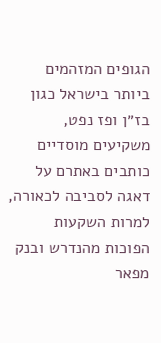הגופים המזהמים ביותר בישראל כגון בז״ן ופז נפט, משקיעים מוסדיים כותבים באתרם על דאגה לסביבה לכאורה, למרות השקעות הפוכות מהנדרש ובנק מפאר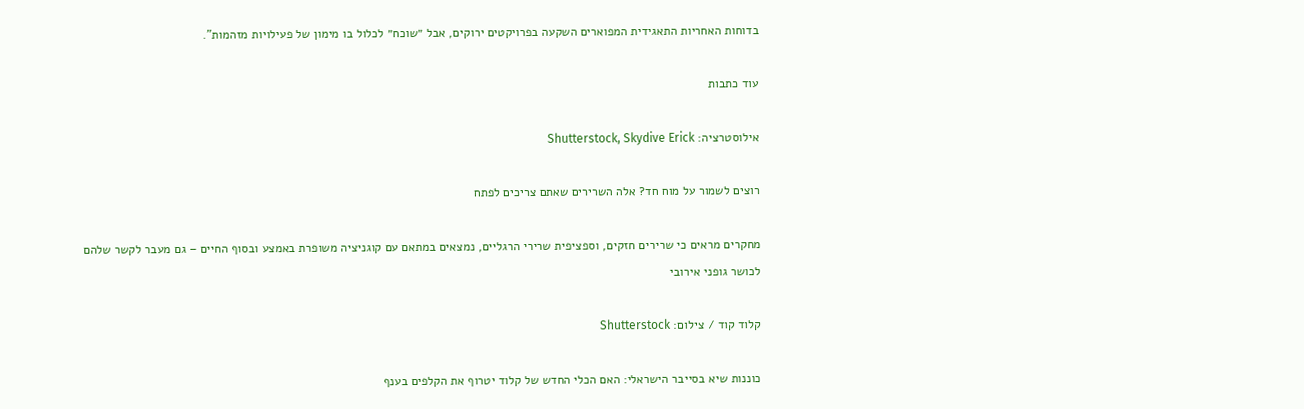בדוחות האחריות התאגידית המפוארים השקעה בפרויקטים ירוקים, אבל ״שוכח״ לכלול בו מימון של פעילויות מזהמות".

עוד כתבות

אילוסטרציה: Shutterstock, Skydive Erick

רוצים לשמור על מוח חד? אלה השרירים שאתם צריכים לפתח

מחקרים מראים כי שרירים חזקים, וספציפית שרירי הרגליים, נמצאים במתאם עם קוגניציה משופרת באמצע ובסוף החיים – גם מעבר לקשר שלהם לכושר גופני אירובי

קלוד קוד / צילום: Shutterstock

כוננות שיא בסייבר הישראלי: האם הכלי החדש של קלוד יטרוף את הקלפים בענף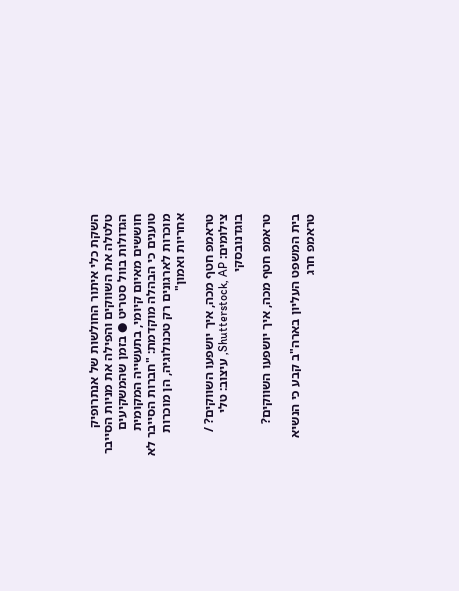השקת כלי איתור החולשות של אנתרופיק טלטלה את השווקים והפילה את מניות הסייבר הגדולות בוול סטריט ● בזמן שהמשקיעים חוששים מאיום קיומי, בתעשייה המקומית טוענים כי הבהלה מוקדמת: "חברות הסייבר לא מוכרות לארגונים רק טכנולוגיה, הן מוכרות אחריות ואמון"

טראמפ חטף מכה, איך יושפעו השווקים? / צילומים: Shutterstock, AP, עיצוב: טלי בוגדנובסקי

טראמפ חטף מכה, איך יושפעו השווקים?

בית המשפט העליון בארה"ב קבע כי הנשיא טראמפ חרג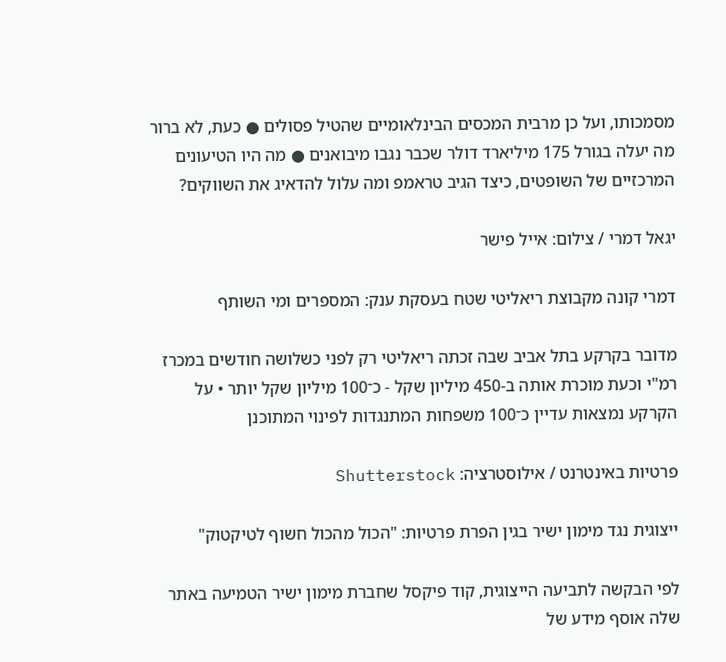מסמכותו, ועל כן מרבית המכסים הבינלאומיים שהטיל פסולים ● כעת, לא ברור מה יעלה בגורל 175 מיליארד דולר שכבר נגבו מיבואנים ● מה היו הטיעונים המרכזיים של השופטים, כיצד הגיב טראמפ ומה עלול להדאיג את השווקים?

יגאל דמרי / צילום: אייל פישר

דמרי קונה מקבוצת ריאליטי שטח בעסקת ענק: המספרים ומי השותף

מדובר בקרקע בתל אביב שבה זכתה ריאליטי רק לפני כשלושה חודשים במכרז רמ"י וכעת מוכרת אותה ב-450 מיליון שקל - כ־100 מיליון שקל יותר • על הקרקע נמצאות עדיין כ־100 משפחות המתנגדות לפינוי המתוכנן

פרטיות באינטרנט / אילוסטרציה: Shutterstock

ייצוגית נגד מימון ישיר בגין הפרת פרטיות: "הכול מהכול חשוף לטיקטוק"

לפי הבקשה לתביעה הייצוגית, קוד פיקסל שחברת מימון ישיר הטמיעה באתר שלה אוסף מידע של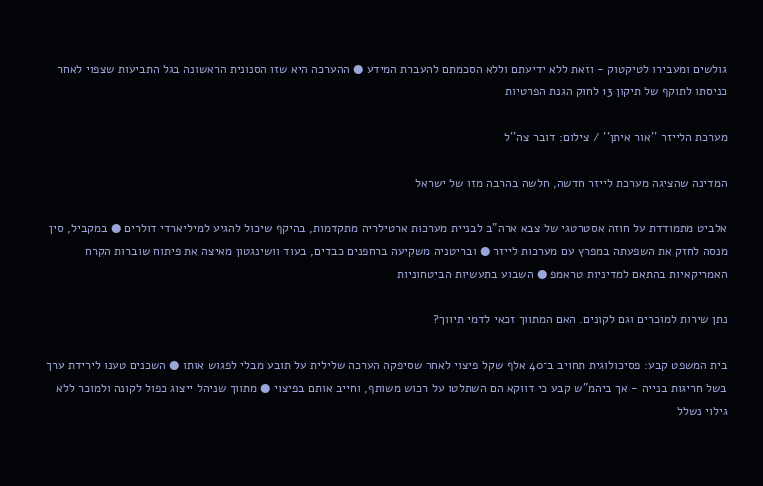גולשים ומעבירו לטיקטוק - וזאת ללא ידיעתם וללא הסכמתם להעברת המידע ● ההערכה היא שזו הסנונית הראשונה בגל התביעות שצפוי לאחר כניסתו לתוקף של תיקון 13 לחוק הגנת הפרטיות

מערכת הלייזר ''אור איתן'' / צילום: דובר צה''ל

המדינה שהציגה מערכת לייזר חדשה, חלשה בהרבה מזו של ישראל

אלביט מתמודדת על חוזה אסטרטגי של צבא ארה"ב לבניית מערכות ארטילריה מתקדמות, בהיקף שיכול להגיע למיליארדי דולרים ● במקביל, סין מנסה לחזק את השפעתה במפרץ עם מערכות לייזר ● ובריטניה משקיעה ברחפנים כבדים, בעוד וושינגטון מאיצה את פיתוח שוברות הקרח האמריקאיות בהתאם למדיניות טראמפ ● השבוע בתעשיות הביטחוניות

נתן שירות למוכרים וגם לקונים. האם המתווך זכאי לדמי תיווך?

בית המשפט קבע: פסיכולוגית תחויב ב־40 אלף שקל פיצוי לאחר שסיפקה הערכה שלילית על תובע מבלי לפגוש אותו ● השכנים טענו לירידת ערך בשל חריגות בנייה - אך ביהמ"ש קבע כי דווקא הם השתלטו על רכוש משותף, וחייב אותם בפיצוי ● מתווך שניהל ייצוג כפול לקונה ולמוכר ללא גילוי נשלל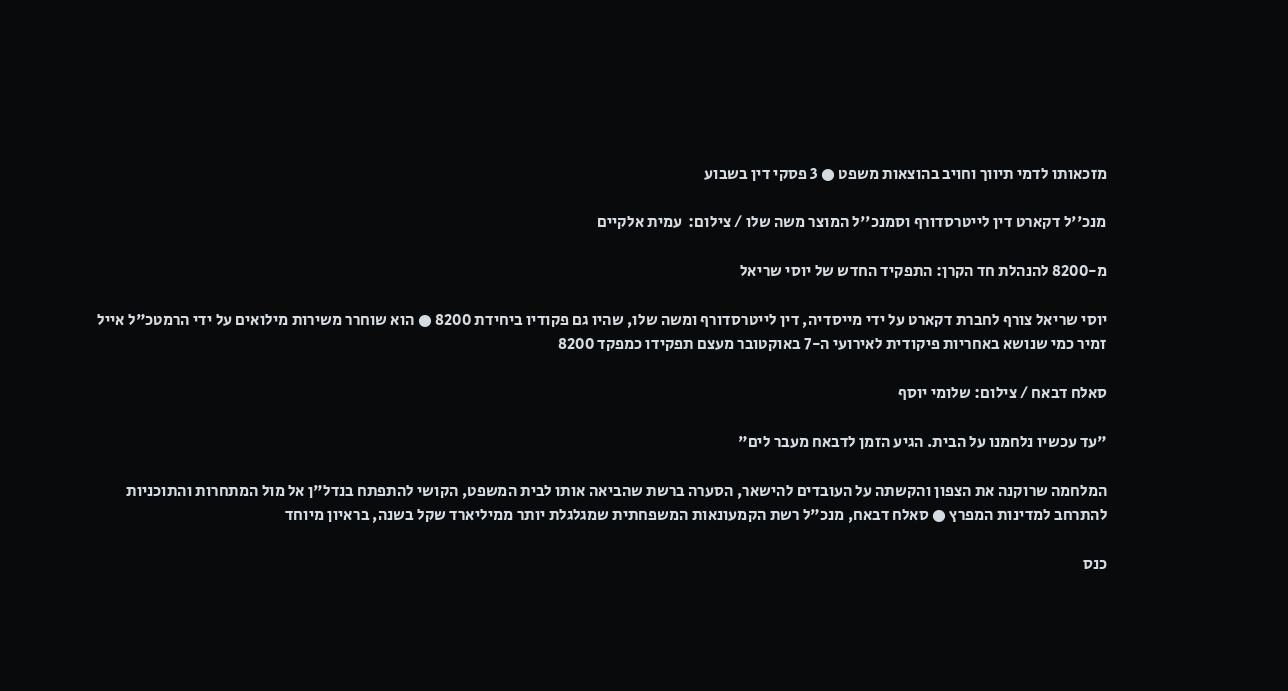מזכאותו לדמי תיווך וחויב בהוצאות משפט ● 3 פסקי דין בשבוע

מנכ''ל דקארט דין לייטרסדורף וסמנכ''ל המוצר משה שלו / צילום:  עמית אלקיים

מ-8200 להנהלת חד הקרן: התפקיד החדש של יוסי שריאל

יוסי שריאל צורף לחברת דקארט על ידי מייסדיה, דין לייטרסדורף ומשה שלו, שהיו גם פקודיו ביחידת 8200 ● הוא שוחרר משירות מילואים על ידי הרמטכ"ל אייל זמיר כמי שנושא באחריות פיקודית לאירועי ה-7 באוקטובר מעצם תפקידו כמפקד 8200

סאלח דבאח / צילום: שלומי יוסף

"עד עכשיו נלחמנו על הבית. הגיע הזמן לדבאח מעבר לים"

המלחמה שרוקנה את הצפון והקשתה על העובדים להישאר, הסערה ברשת שהביאה אותו לבית המשפט, הקושי להתפתח בנדל"ן אל מול המתחרות והתוכניות להתרחב למדינות המפרץ ● סאלח דבאח, מנכ"ל רשת הקמעונאות המשפחתית שמגלגלת יותר ממיליארד שקל בשנה, בראיון מיוחד

כנס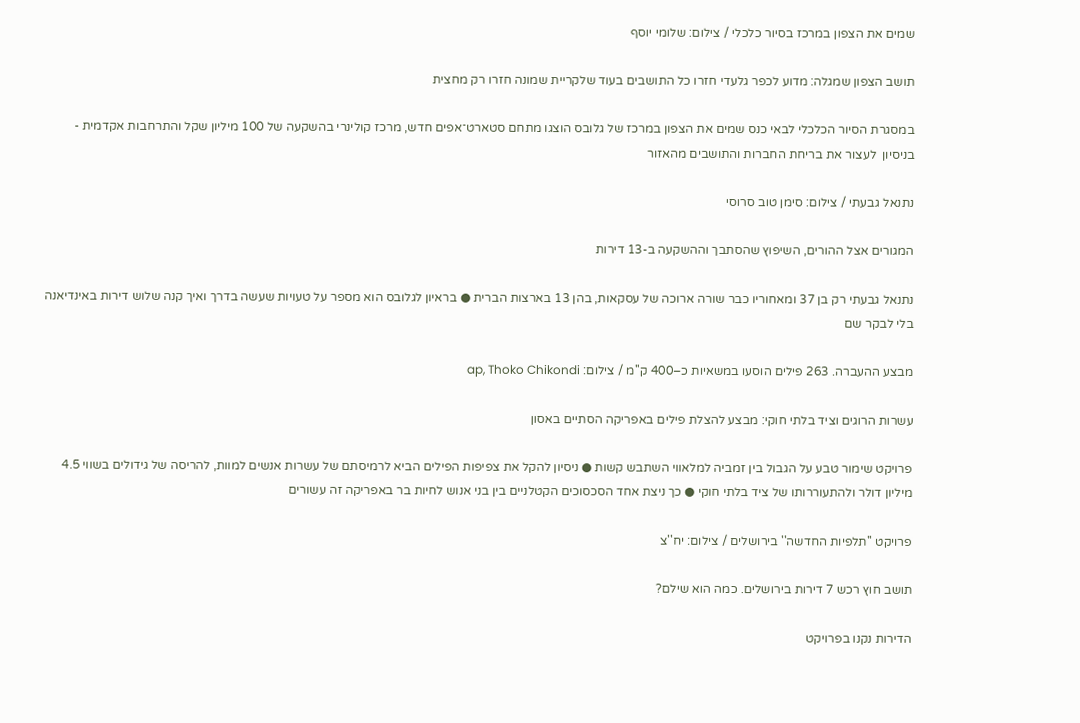שמים את הצפון במרכז בסיור כלכלי / צילום: שלומי יוסף

תושב הצפון שמגלה: מדוע לכפר גלעדי חזרו כל התושבים בעוד שלקריית שמונה חזרו רק מחצית

במסגרת הסיור הכלכלי לבאי כנס שמים את הצפון במרכז של גלובס הוצגו מתחם סטארט־אפים חדש, מרכז קולינרי בהשקעה של 100 מיליון שקל והתרחבות אקדמית - בניסיון  לעצור את בריחת החברות והתושבים מהאזור

נתנאל גבעתי / צילום: סימן טוב סרוסי

המגורים אצל ההורים, השיפוץ שהסתבך וההשקעה ב-13 דירות

נתנאל גבעתי רק בן 37 ומאחוריו כבר שורה ארוכה של עסקאות, בהן 13 בארצות הברית ● בראיון לגלובס הוא מספר על טעויות שעשה בדרך ואיך קנה שלוש דירות באינדיאנה בלי לבקר שם

מבצע ההעברה. 263 פילים הוסעו במשאיות כ–400 ק''מ / צילום: ap, Thoko Chikondi

עשרות הרוגים וציד בלתי חוקי: מבצע להצלת פילים באפריקה הסתיים באסון

פרויקט שימור טבע על הגבול בין זמביה למלאווי השתבש קשות ● ניסיון להקל את צפיפות הפילים הביא לרמיסתם של עשרות אנשים למוות, להריסה של גידולים בשווי 4.5 מיליון דולר ולהתעוררותו של ציד בלתי חוקי ● כך ניצת אחד הסכסוכים הקטלניים בין בני אנוש לחיות בר באפריקה זה עשורים

פרויקט ''תלפיות החדשה'' בירושלים / צילום: יח''צ

תושב חוץ רכש 7 דירות בירושלים. כמה הוא שילם?

הדירות נקנו בפרויקט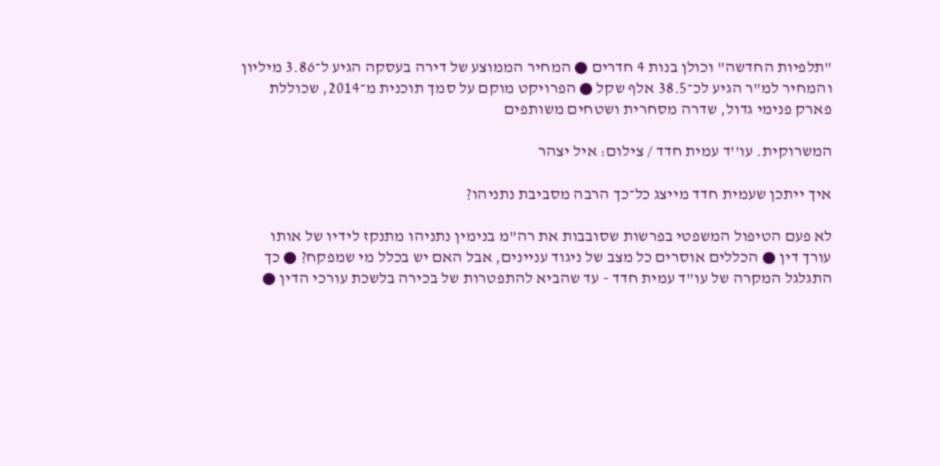"תלפיות החדשה" וכולן בנות 4 חדרים ● המחיר הממוצע של דירה בעסקה הגיע ל־3.86 מיליון והמחיר למ"ר הגיע לכ־38.5 אלף שקל ● הפרויקט מוקם על סמך תוכנית מ־2014, שכוללת פארק פנימי גדול, שדרה מסחרית ושטחים משותפים

המשרוקית. עו''ד עמית חדד / צילום: איל יצהר

איך ייתכן שעמית חדד מייצג כל־כך הרבה מסביבת נתניהו?

לא פעם הטיפול המשפטי בפרשות שסובבות את רה"מ בנימין נתניהו מתנקז לידיו של אותו עורך דין ● הכללים אוסרים כל מצב של ניגוד עניינים, אבל האם יש בכלל מי שמפקח? ● כך התגלגל המקרה של עו"ד עמית חדד - עד שהביא להתפטרות של בכירה בלשכת עורכי הדין ●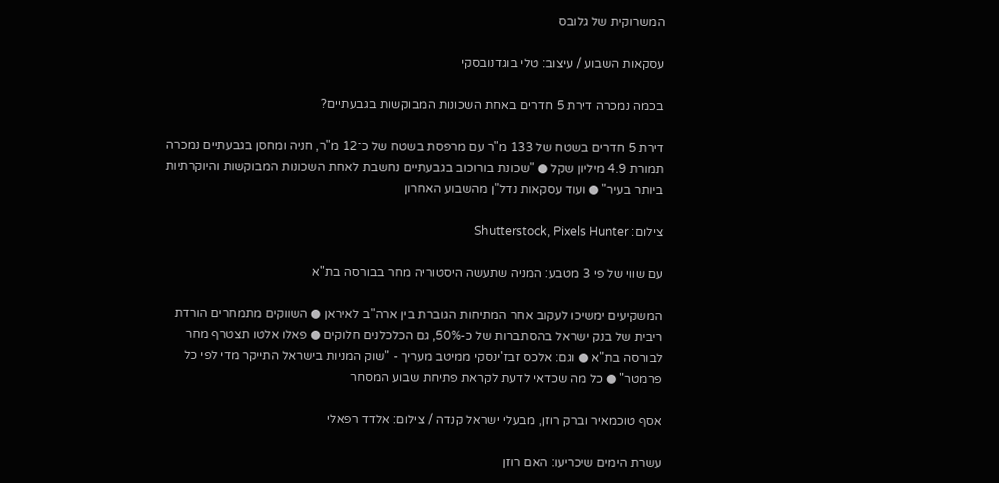המשרוקית של גלובס

עסקאות השבוע / עיצוב: טלי בוגדנובסקי

בכמה נמכרה דירת 5 חדרים באחת השכונות המבוקשות בגבעתיים?

דירת 5 חדרים בשטח של 133 מ"ר עם מרפסת בשטח של כ־12 מ"ר, חניה ומחסן בגבעתיים נמכרה תמורת 4.9 מיליון שקל ● "שכונת בורוכוב בגבעתיים נחשבת לאחת השכונות המבוקשות והיוקרתיות ביותר בעיר" ● ועוד עסקאות נדל"ן מהשבוע האחרון

צילום: Shutterstock, Pixels Hunter

עם שווי של פי 3 מטבע: המניה שתעשה היסטוריה מחר בבורסה בת"א

המשקיעים ימשיכו לעקוב אחר המתיחות הגוברת בין ארה"ב לאיראן ● השווקים מתמחרים הורדת ריבית של בנק ישראל בהסתברות של כ-50%, גם הכלכלנים חלוקים ● פאלו אלטו תצטרף מחר לבורסה בת"א ● וגם: אלכס זבז'ינסקי ממיטב מעריך - "שוק המניות בישראל התייקר מדי לפי כל פרמטר" ● כל מה שכדאי לדעת לקראת פתיחת שבוע המסחר

אסף טוכמאיר וברק רוזן, מבעלי ישראל קנדה / צילום: אלדד רפאלי

עשרת הימים שיכריעו: האם רוזן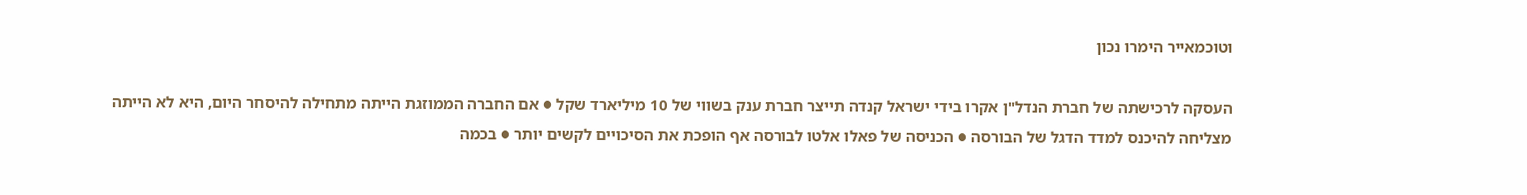וטוכמאייר הימרו נכון

העסקה לרכישתה של חברת הנדל"ן אקרו בידי ישראל קנדה תייצר חברת ענק בשווי של 10 מיליארד שקל ● אם החברה הממוזגת הייתה מתחילה להיסחר היום, היא לא הייתה מצליחה להיכנס למדד הדגל של הבורסה ● הכניסה של פאלו אלטו לבורסה אף הופכת את הסיכויים לקשים יותר ● בכמה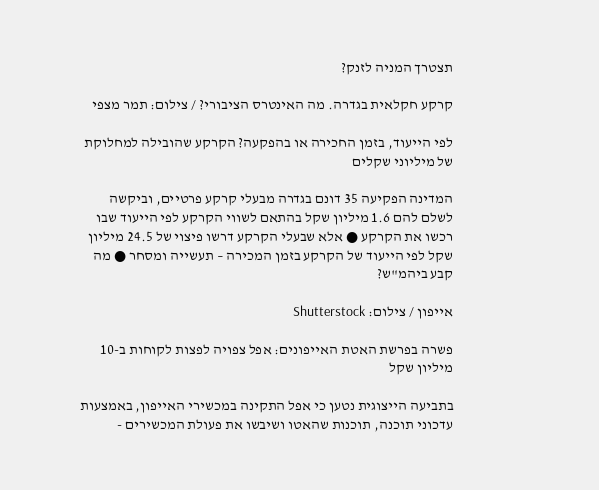תצטרך המניה לזנק?

קרקע חקלאית בגדרה. מה האינטרס הציבורי? / צילום: תמר מצפי

לפי הייעוד, בזמן החכירה או בהפקעה? הקרקע שהובילה למחלוקת של מיליוני שקלים

המדינה הפקיעה 35 דונם בגדרה מבעלי קרקע פרטיים, וביקשה לשלם להם 1.6 מיליון שקל בהתאם לשווי הקרקע לפי הייעוד שבו רכשו את הקרקע ● אלא שבעלי הקרקע דרשו פיצוי של 24.5 מיליון שקל לפי הייעוד של הקרקע בזמן המכירה – תעשייה ומסחר ● מה קבע ביהמ"ש?

אייפון / צילום: Shutterstock

פשרה בפרשת האטת האייפונים: אפל צפויה לפצות לקוחות ב-10 מיליון שקל

בתביעה הייצוגית נטען כי אפל התקינה במכשירי האייפון, באמצעות עדכוני תוכנה, תוכנות שהאטו ושיבשו את פעולת המכשירים -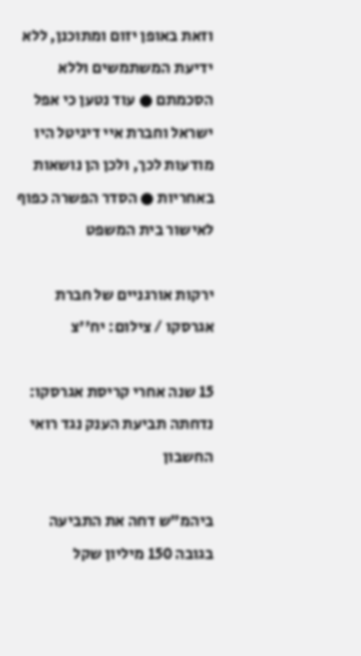וזאת באופן יזום ומתוכנן, ללא ידיעת המשתמשים וללא הסכמתם ● עוד נטען כי אפל ישראל וחברת איי דיגיטל היו מודעות לכך, ולכן הן נושאות באחריות ● הסדר הפשרה כפוף לאישור בית המשפט

ירקות אורגניים של חברת אגרסקו / צילום: יח''צ

15 שנה אחרי קריסת אגרסקו: נדחתה תביעת הענק נגד רואי החשבון

ביהמ"ש דחה את התביעה בגובה 150 מיליון שקל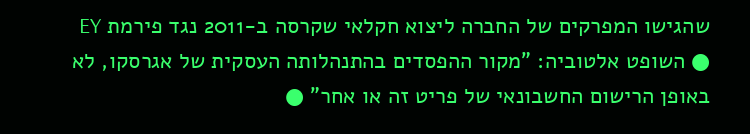שהגישו המפרקים של החברה ליצוא חקלאי שקרסה ב-2011 נגד פירמת EY ● השופט אלטוביה: "מקור ההפסדים בהתנהלותה העסקית של אגרסקו, לא באופן הרישום החשבונאי של פריט זה או אחר" ●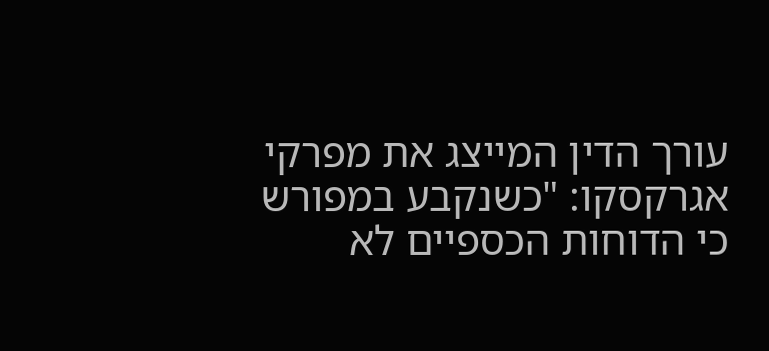עורך הדין המייצג את מפרקי אגרקסקו: "כשנקבע במפורש כי הדוחות הכספיים לא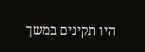היו תקינים במשך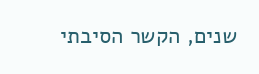שנים, הקשר הסיבתי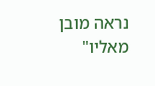נראה מובן מאליו"